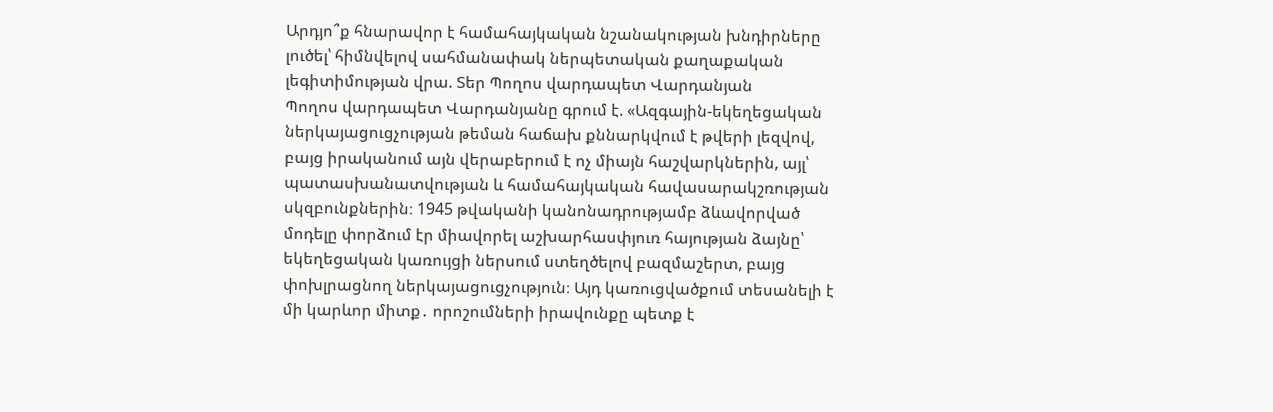Արդյո՞ք հնարավոր է համահայկական նշանակության խնդիրները լուծել՝ հիմնվելով սահմանափակ ներպետական քաղաքական լեգիտիմության վրա. Տեր Պողոս վարդապետ Վարդանյան
Պողոս վարդապետ Վարդանյանը գրում է. «Ազգային-եկեղեցական ներկայացուցչության թեման հաճախ քննարկվում է թվերի լեզվով, բայց իրականում այն վերաբերում է ոչ միայն հաշվարկներին, այլ՝ պատասխանատվության և համահայկական հավասարակշռության սկզբունքներին։ 1945 թվականի կանոնադրությամբ ձևավորված մոդելը փորձում էր միավորել աշխարհասփյուռ հայության ձայնը՝ եկեղեցական կառույցի ներսում ստեղծելով բազմաշերտ, բայց փոխլրացնող ներկայացուցչություն։ Այդ կառուցվածքում տեսանելի է մի կարևոր միտք․ որոշումների իրավունքը պետք է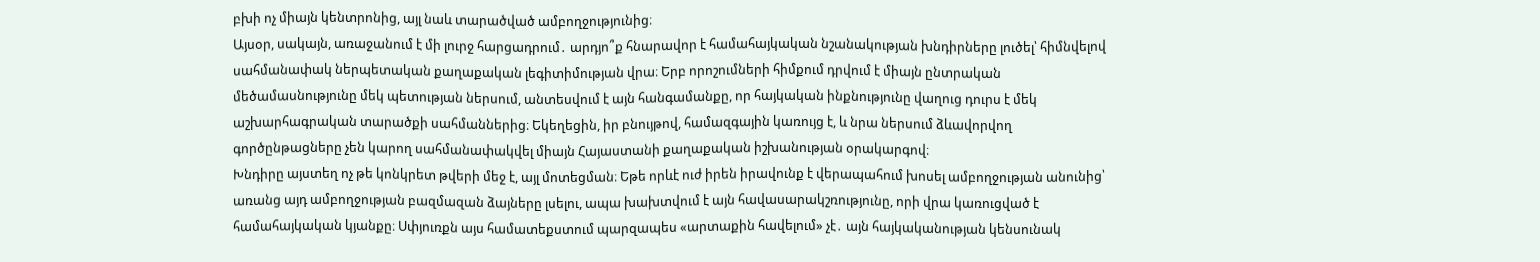բխի ոչ միայն կենտրոնից, այլ նաև տարածված ամբողջությունից։
Այսօր, սակայն, առաջանում է մի լուրջ հարցադրում․ արդյո՞ք հնարավոր է համահայկական նշանակության խնդիրները լուծել՝ հիմնվելով սահմանափակ ներպետական քաղաքական լեգիտիմության վրա։ Երբ որոշումների հիմքում դրվում է միայն ընտրական մեծամասնությունը մեկ պետության ներսում, անտեսվում է այն հանգամանքը, որ հայկական ինքնությունը վաղուց դուրս է մեկ աշխարհագրական տարածքի սահմաններից։ Եկեղեցին, իր բնույթով, համազգային կառույց է, և նրա ներսում ձևավորվող գործընթացները չեն կարող սահմանափակվել միայն Հայաստանի քաղաքական իշխանության օրակարգով։
Խնդիրը այստեղ ոչ թե կոնկրետ թվերի մեջ է, այլ մոտեցման։ Եթե որևէ ուժ իրեն իրավունք է վերապահում խոսել ամբողջության անունից՝ առանց այդ ամբողջության բազմազան ձայները լսելու, ապա խախտվում է այն հավասարակշռությունը, որի վրա կառուցված է համահայկական կյանքը։ Սփյուռքն այս համատեքստում պարզապես «արտաքին հավելում» չէ․ այն հայկականության կենսունակ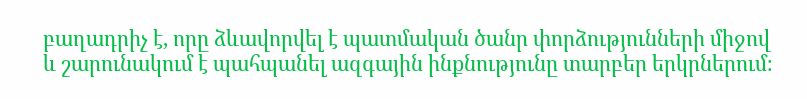բաղադրիչ է, որը ձևավորվել է պատմական ծանր փորձությունների միջով և շարունակում է պահպանել ազգային ինքնությունը տարբեր երկրներում։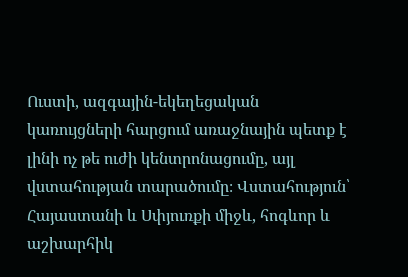Ուստի, ազգային-եկեղեցական կառույցների հարցում առաջնային պետք է լինի ոչ թե ուժի կենտրոնացումը, այլ վստահության տարածումը։ Վստահություն՝ Հայաստանի և Սփյուռքի միջև, հոգևոր և աշխարհիկ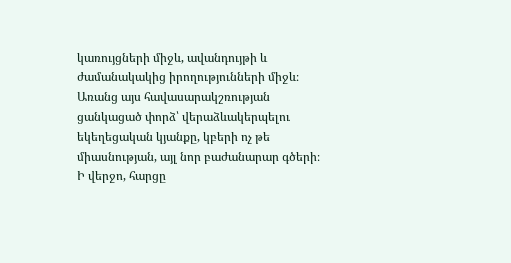կառույցների միջև, ավանդույթի և ժամանակակից իրողությունների միջև։ Առանց այս հավասարակշռության ցանկացած փորձ՝ վերաձևակերպելու եկեղեցական կյանքը, կբերի ոչ թե միասնության, այլ նոր բաժանարար գծերի։
Ի վերջո, հարցը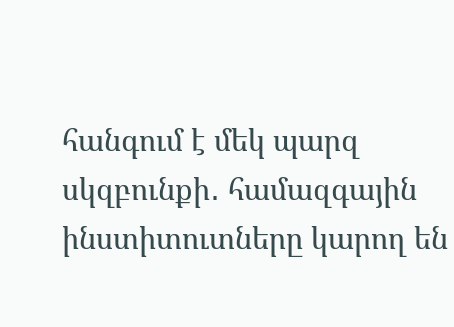հանգում է մեկ պարզ սկզբունքի․ համազգային ինստիտուտները կարող են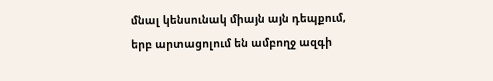մնալ կենսունակ միայն այն դեպքում, երբ արտացոլում են ամբողջ ազգի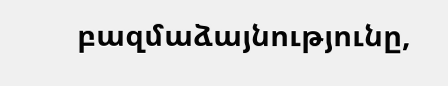բազմաձայնությունը,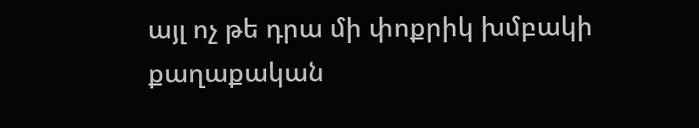այլ ոչ թե դրա մի փոքրիկ խմբակի քաղաքական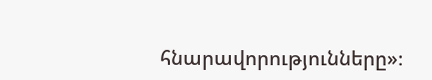հնարավորությունները»։